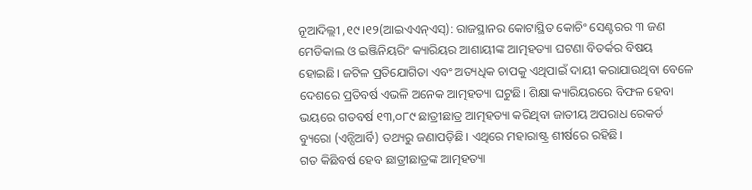ନୂଆଦିଲ୍ଲୀ ,୧୯।୧୨(ଆଇଏଏନ୍ଏସ୍): ରାଜସ୍ଥାନର କୋଟାସ୍ଥିତ କୋଚିଂ ସେଣ୍ଟରର ୩ ଜଣ ମେଡିକାଲ ଓ ଇଞ୍ଜିନିୟରିଂ କ୍ୟାରିୟର ଆଶାୟୀଙ୍କ ଆତ୍ମହତ୍ୟା ଘଟଣା ବିତର୍କର ବିଷୟ ହୋଇଛି। ଜଟିଳ ପ୍ରତିଯୋଗିତା ଏବଂ ଅତ୍ୟଧିକ ଚାପକୁ ଏଥିପାଇଁ ଦାୟୀ କରାଯାଉଥିବା ବେଳେ ଦେଶରେ ପ୍ରତିବର୍ଷ ଏଭଳି ଅନେକ ଆତ୍ମହତ୍ୟା ଘଟୁଛି। ଶିକ୍ଷା କ୍ୟାରିୟରରେ ବିଫଳ ହେବା ଭୟରେ ଗତବର୍ଷ ୧୩,୦୮୯ ଛାତ୍ରୀଛାତ୍ର ଆତ୍ମହତ୍ୟା କରିଥିବା ଜାତୀୟ ଅପରାଧ ରେକର୍ଡ ବ୍ୟୁରୋ (ଏନ୍ସିଆର୍ବି) ତଥ୍ୟରୁ ଜଣାପଡ଼ିଛି। ଏଥିରେ ମହାରାଷ୍ଟ୍ର ଶୀର୍ଷରେ ରହିଛି।
ଗତ କିଛିବର୍ଷ ହେବ ଛାତ୍ରୀଛାତ୍ରଙ୍କ ଆତ୍ମହତ୍ୟା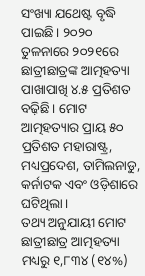ସଂଖ୍ୟା ଯଥେଷ୍ଟ ବୃଦ୍ଧି ପାଇଛି। ୨୦୨୦ ତୁଳନାରେ ୨୦୨୧ରେ ଛାତ୍ରୀଛାତ୍ରଙ୍କ ଆତ୍ମହତ୍ୟା ପାଖାପାଖି ୪.୫ ପ୍ରତିଶତ ବଢ଼ିଛି। ମୋଟ ଆତ୍ମହତ୍ୟାର ପ୍ରାୟ ୫୦ ପ୍ରତିଶତ ମହାରାଷ୍ଟ୍ର, ମଧ୍ୟପ୍ରଦେଶ, ତାମିଲନାଡୁ, କର୍ନାଟକ ଏବଂ ଓଡ଼ିଶାରେ ଘଟିଥିଲା।
ତଥ୍ୟ ଅନୁଯାୟୀ ମୋଟ ଛାତ୍ରୀଛାତ୍ର ଆତ୍ମହତ୍ୟା ମଧ୍ୟରୁ ୧,୮୩୪ (୧୪%)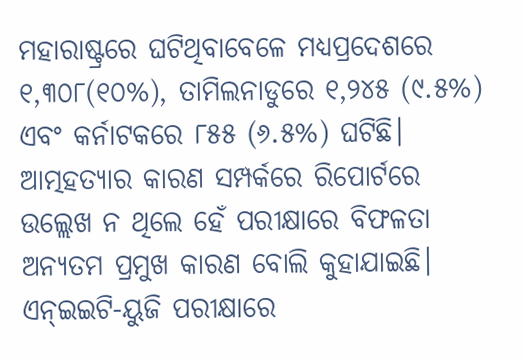ମହାରାଷ୍ଟ୍ରରେ ଘଟିଥିବାବେଳେ ମଧ୍ୟପ୍ରଦେଶରେ ୧,୩୦୮(୧୦%), ତାମିଲନାଡୁରେ ୧,୨୪୫ (୯.୫%) ଏବଂ କର୍ନାଟକରେ ୮୫୫ (୬.୫%) ଘଟିଛି। ଆତ୍ମହତ୍ୟାର କାରଣ ସମ୍ପର୍କରେ ରିପୋର୍ଟରେ ଉଲ୍ଲେଖ ନ ଥିଲେ ହେଁ ପରୀକ୍ଷାରେ ବିଫଳତା ଅନ୍ୟତମ ପ୍ରମୁଖ କାରଣ ବୋଲି କୁହାଯାଇଛି। ଏନ୍ଇଇଟି-ୟୁଜି ପରୀକ୍ଷାରେ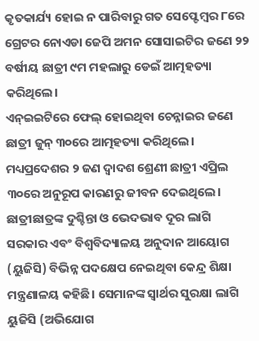କୃତକାର୍ଯ୍ୟ ହୋଇ ନ ପାରିବାରୁ ଗତ ସେପ୍ଟେମ୍ବର ୮ରେ ଗ୍ରେଟର ନୋଏଡା ଜେପି ଅମନ ସୋସାଇଟିର ଜଣେ ୨୨ ବର୍ଷୀୟ ଛାତ୍ରୀ ୯ମ ମହଲାରୁ ଡେଇଁ ଆତ୍ମହତ୍ୟା କରିଥିଲେ।
ଏନ୍ଇଇଟିରେ ଫେଲ୍ ହୋଇଥିବା ଚେନ୍ନାଇର ଜଣେ ଛାତ୍ରୀ ଜୁନ୍ ୩୦ରେ ଆତ୍ମହତ୍ୟା କରିଥିଲେ। ମଧ୍ୟପ୍ରଦେଶର ୨ ଜଣ ଦ୍ୱାଦଶ ଶ୍ରେଣୀ ଛାତ୍ରୀ ଏପ୍ରିଲ ୩୦ରେ ଅନୁରୂପ କାରଣରୁ ଜୀବନ ଦେଇଥିଲେ।
ଛାତ୍ରୀଛାତ୍ରଙ୍କ ଦୁଶ୍ଚିନ୍ତା ଓ ଭେଦଭାବ ଦୂର ଲାଗି ସରକାର ଏବଂ ବିଶ୍ୱବିଦ୍ୟାଳୟ ଅନୁଦାନ ଆୟୋଗ (ୟୁଜିସି) ବିଭିନ୍ନ ପଦକ୍ଷେପ ନେଇଥିବା କେନ୍ଦ୍ର ଶିକ୍ଷା ମନ୍ତ୍ରଣାଳୟ କହିଛି। ସେମାନଙ୍କ ସ୍ବାର୍ଥର ସୁରକ୍ଷା ଲାଗି ୟୁଜିସି (ଅଭିଯୋଗ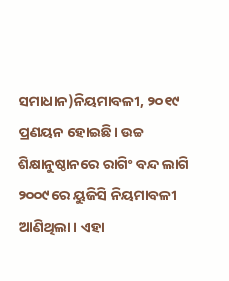ସମାଧାନ)ନିୟମାବଳୀ, ୨୦୧୯ ପ୍ରଣୟନ ହୋଇଛି। ଉଚ୍ଚ ଶିକ୍ଷାନୁଷ୍ଠାନରେ ରାଗିଂ ବନ୍ଦ ଲାଗି ୨୦୦୯ରେ ୟୁଜିସି ନିୟମାବଳୀ ଆଣିଥିଲା। ଏହା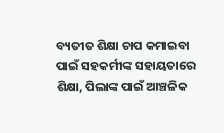ବ୍ୟତୀତ ଶିକ୍ଷା ଚାପ କମାଇବା ପାଇଁ ସହକର୍ମୀଙ୍କ ସହାୟତାରେ ଶିକ୍ଷା, ପିଲାଙ୍କ ପାଇଁ ଆଞ୍ଚଳିକ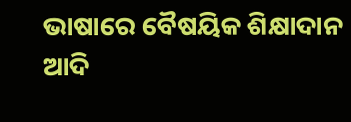ଭାଷାରେ ବୈଷୟିକ ଶିକ୍ଷାଦାନ ଆଦି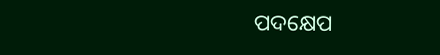ପଦକ୍ଷେପ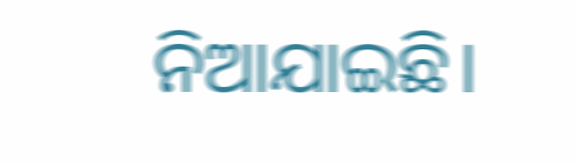ନିଆଯାଇଛି।